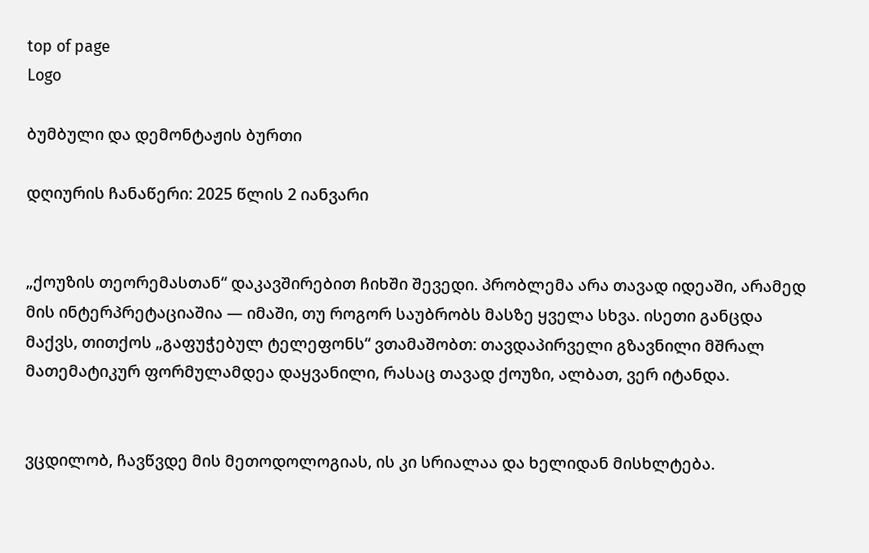top of page
Logo

ბუმბული და დემონტაჟის ბურთი

დღიურის ჩანაწერი: 2025 წლის 2 იანვარი


„ქოუზის თეორემასთან“ დაკავშირებით ჩიხში შევედი. პრობლემა არა თავად იდეაში, არამედ მის ინტერპრეტაციაშია — იმაში, თუ როგორ საუბრობს მასზე ყველა სხვა. ისეთი განცდა მაქვს, თითქოს „გაფუჭებულ ტელეფონს“ ვთამაშობთ: თავდაპირველი გზავნილი მშრალ მათემატიკურ ფორმულამდეა დაყვანილი, რასაც თავად ქოუზი, ალბათ, ვერ იტანდა.


ვცდილობ, ჩავწვდე მის მეთოდოლოგიას, ის კი სრიალაა და ხელიდან მისხლტება.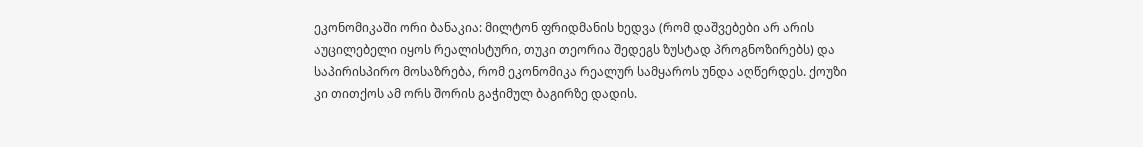ეკონომიკაში ორი ბანაკია: მილტონ ფრიდმანის ხედვა (რომ დაშვებები არ არის აუცილებელი იყოს რეალისტური, თუკი თეორია შედეგს ზუსტად პროგნოზირებს) და საპირისპირო მოსაზრება, რომ ეკონომიკა რეალურ სამყაროს უნდა აღწერდეს. ქოუზი კი თითქოს ამ ორს შორის გაჭიმულ ბაგირზე დადის.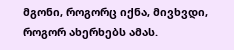მგონი, როგორც იქნა, მივხვდი, როგორ ახერხებს ამას.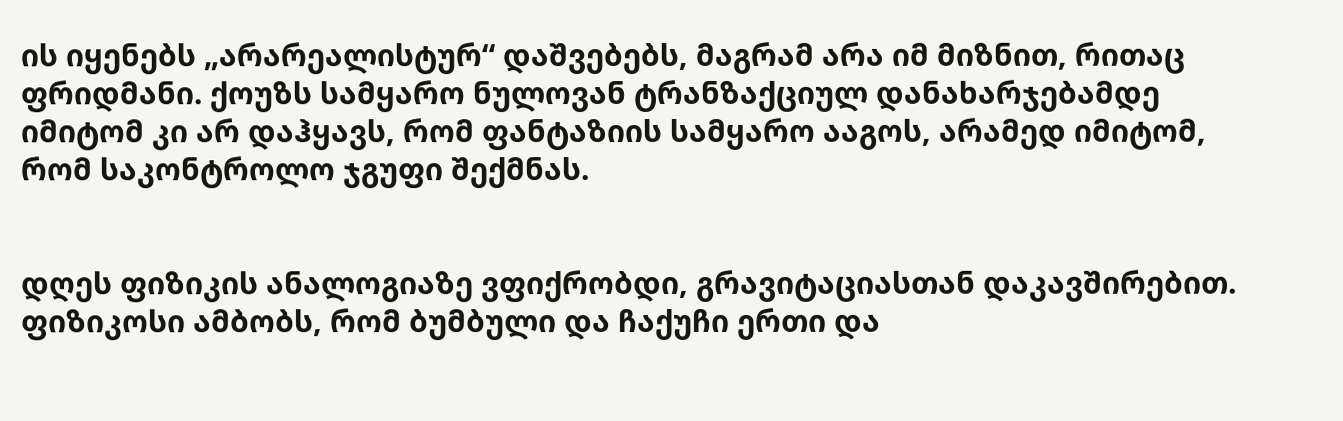ის იყენებს „არარეალისტურ“ დაშვებებს, მაგრამ არა იმ მიზნით, რითაც ფრიდმანი. ქოუზს სამყარო ნულოვან ტრანზაქციულ დანახარჯებამდე იმიტომ კი არ დაჰყავს, რომ ფანტაზიის სამყარო ააგოს, არამედ იმიტომ, რომ საკონტროლო ჯგუფი შექმნას.


დღეს ფიზიკის ანალოგიაზე ვფიქრობდი, გრავიტაციასთან დაკავშირებით. ფიზიკოსი ამბობს, რომ ბუმბული და ჩაქუჩი ერთი და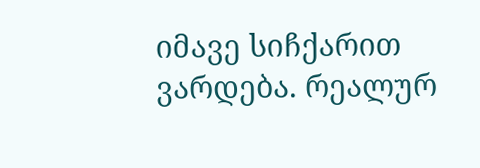იმავე სიჩქარით ვარდება. რეალურ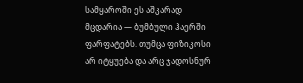სამყაროში ეს აშკარად მცდარია — ბუმბული ჰაერში ფარფატებს. თუმცა ფიზიკოსი არ იტყუება და არც ჯადოსნურ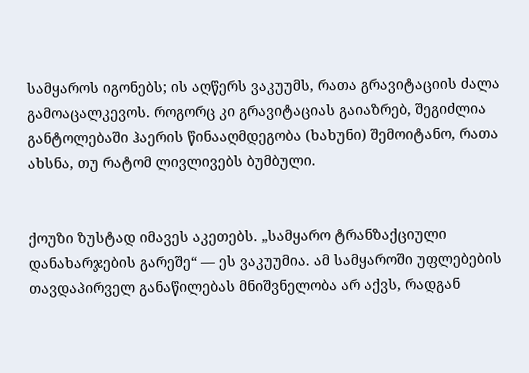სამყაროს იგონებს; ის აღწერს ვაკუუმს, რათა გრავიტაციის ძალა გამოაცალკევოს. როგორც კი გრავიტაციას გაიაზრებ, შეგიძლია განტოლებაში ჰაერის წინააღმდეგობა (ხახუნი) შემოიტანო, რათა ახსნა, თუ რატომ ლივლივებს ბუმბული.


ქოუზი ზუსტად იმავეს აკეთებს. „სამყარო ტრანზაქციული დანახარჯების გარეშე“ — ეს ვაკუუმია. ამ სამყაროში უფლებების თავდაპირველ განაწილებას მნიშვნელობა არ აქვს, რადგან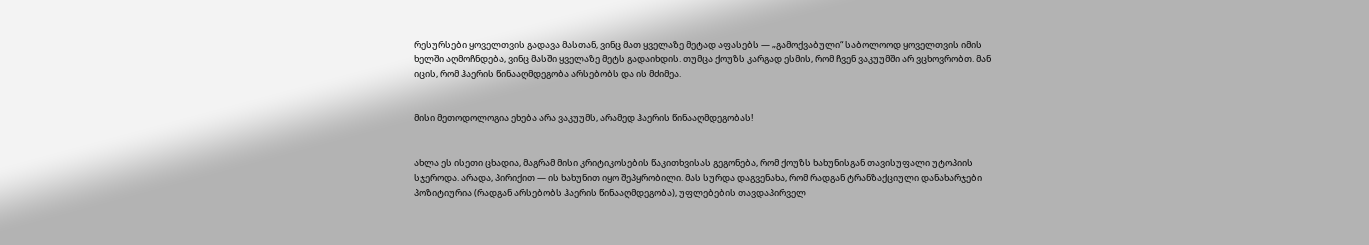რესურსები ყოველთვის გადავა მასთან, ვინც მათ ყველაზე მეტად აფასებს — „გამოქვაბული“ საბოლოოდ ყოველთვის იმის ხელში აღმოჩნდება, ვინც მასში ყველაზე მეტს გადაიხდის. თუმცა ქოუზს კარგად ესმის, რომ ჩვენ ვაკუუმში არ ვცხოვრობთ. მან იცის, რომ ჰაერის წინააღმდეგობა არსებობს და ის მძიმეა.


მისი მეთოდოლოგია ეხება არა ვაკუუმს, არამედ ჰაერის წინააღმდეგობას!


ახლა ეს ისეთი ცხადია, მაგრამ მისი კრიტიკოსების წაკითხვისას გეგონება, რომ ქოუზს ხახუნისგან თავისუფალი უტოპიის სჯეროდა. არადა, პირიქით — ის ხახუნით იყო შეპყრობილი. მას სურდა დაგვენახა, რომ რადგან ტრანზაქციული დანახარჯები პოზიტიურია (რადგან არსებობს ჰაერის წინააღმდეგობა), უფლებების თავდაპირველ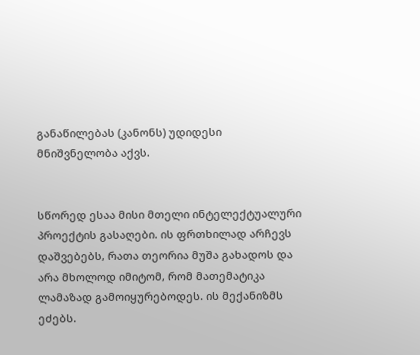განაწილებას (კანონს) უდიდესი მნიშვნელობა აქვს.


სწორედ ესაა მისი მთელი ინტელექტუალური პროექტის გასაღები. ის ფრთხილად არჩევს დაშვებებს, რათა თეორია მუშა გახადოს და არა მხოლოდ იმიტომ, რომ მათემატიკა ლამაზად გამოიყურებოდეს. ის მექანიზმს ეძებს.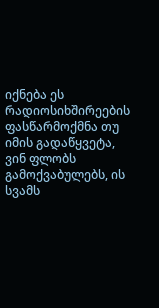იქნება ეს რადიოსიხშირეების ფასწარმოქმნა თუ იმის გადაწყვეტა, ვინ ფლობს გამოქვაბულებს, ის სვამს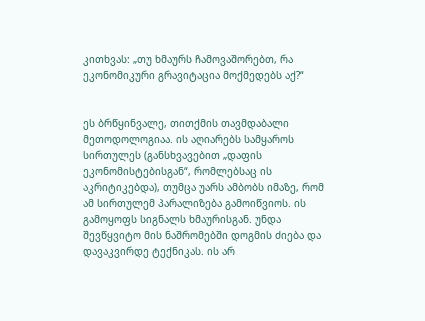კითხვას: „თუ ხმაურს ჩამოვაშორებთ, რა ეკონომიკური გრავიტაცია მოქმედებს აქ?“


ეს ბრწყინვალე, თითქმის თავმდაბალი მეთოდოლოგიაა. ის აღიარებს სამყაროს სირთულეს (განსხვავებით „დაფის ეკონომისტებისგან“, რომლებსაც ის აკრიტიკებდა), თუმცა უარს ამბობს იმაზე, რომ ამ სირთულემ პარალიზება გამოიწვიოს. ის გამოყოფს სიგნალს ხმაურისგან. უნდა შევწყვიტო მის ნაშრომებში დოგმის ძიება და დავაკვირდე ტექნიკას. ის არ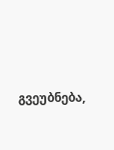გვეუბნება,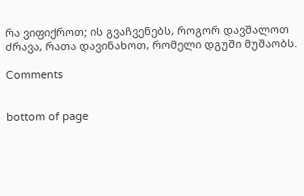რა ვიფიქროთ; ის გვაჩვენებს, როგორ დავშალოთ ძრავა, რათა დავინახოთ, რომელი დგუში მუშაობს.

Comments


bottom of page